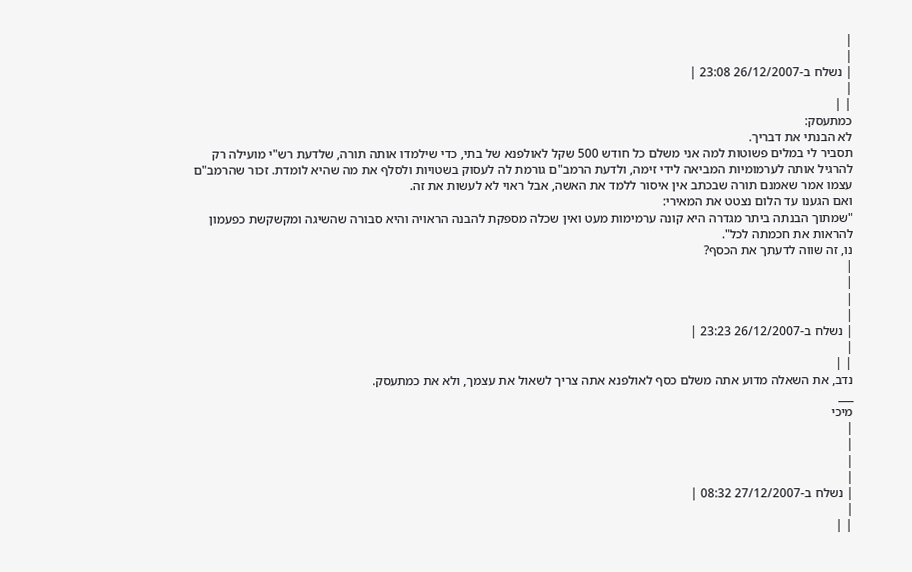|
|
| נשלח ב-26/12/2007 23:08 |
|
| |
כמתעסק:
לא הבנתי את דבריך.
תסביר לי במלים פשוטות למה אני משלם כל חודש 500 שקל לאולפנא של בתי, כדי שילמדו אותה תורה, שלדעת רש"י מועילה רק להרגיל אותה לערמומיות המביאה לידי זימה, ולדעת הרמב"ם גורמת לה לעסוק בשטויות ולסלף את מה שהיא לומדת. זכור שהרמב"ם עצמו אמר שאמנם תורה שבכתב אין איסור ללמד את האשה, אבל ראוי לא לעשות את זה.
ואם הגענו עד הלום נצטט את המאירי:
"שמתוך הבנתה ביתר מגדרה היא קונה ערמימות מעט ואין שכלה מספקת להבנה הראויה והיא סבורה שהשיגה ומקשקשת כפעמון להראות את חכמתה לכל".
נו, זה שווה לדעתך את הכסף?
|
|
|
|
| נשלח ב-26/12/2007 23:23 |
|
| |
נדב, את השאלה מדוע אתה משלם כסף לאולפנא אתה צריך לשאול את עצמך, ולא את כמתעסק.
___
מיכי
|
|
|
|
| נשלח ב-27/12/2007 08:32 |
|
| |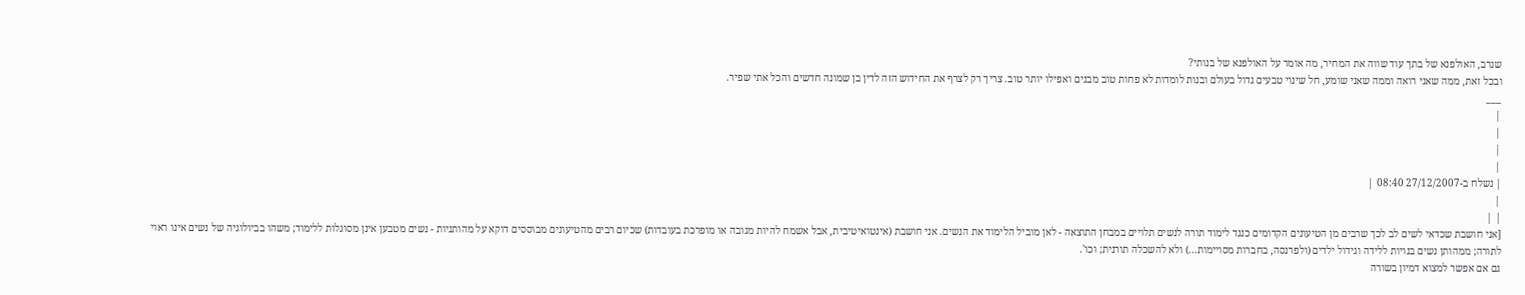שנרב, האולפנא של בתך עוד שווה את המחיר, מה אומר על האולפנא של בנותי?
ובכל זאת, ממה שאני רואה וממה שאני שומע, חל שינוי טבעים גדול בעולם ובנות לומדות לא פחות טוב מבנים ואפילו יותר טוב. צריך רק לצרף את החידוש הזה לדין בן שמונה חדשים והכל אתי שפיר.
___
|
|
|
|
| נשלח ב-27/12/2007 08:40 |
|
| |
[אני חושבת שכדאי לשים לב לכך שרבים מן הטיעונים הקדומים כנגד לימוד תורה לנשים תלויים במבחן התוצאה - לאן מוביל הלימוד את הנשים. אני חושבת (אינטואיטיבית, אבל אשמח להיות מגובה או מופרכת בעובדות) שכיום רבים מהטיעונים מבוססים דוקא על מהותניות - נשים מטבען אינן מסוגלות ללימוד; משהו בביולוגיה של נשים אינו ראוי לתורה; ממהותן נשים בנויות ללידה וגידול ילדים (ולפרנסה, בחברות מסויימות...) ולא להשכלה תורנית; וכו'.
גם אם אפשר למצוא דמיון בשורה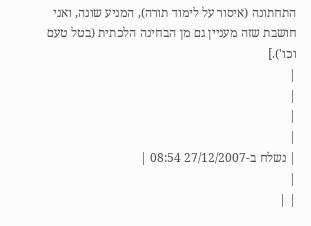התחתונה (איסור על לימוד תורה), המניע שונה, ואני חושבת שזה מעניין גם מן הבחינה הלכתית (בטל טעם וכו').]
|
|
|
|
| נשלח ב-27/12/2007 08:54 |
|
| |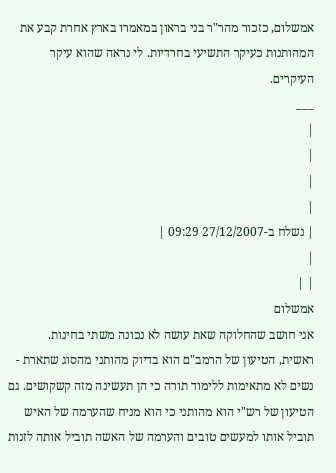אמשלום, כזכור מהר"ר בני בראון במאמרו בארץ אחרת קבע את המהותנות כעיקר התשיעי בחרדיות. לי נראה שהוא עיקר העיקרים.
___
|
|
|
|
| נשלח ב-27/12/2007 09:29 |
|
| |
אמשלום
אני חושב שהחלוקה שאת עושה לא נכונה משתי בחינות.
ראשית, הטיעון של הרמב"ם הוא בדיוק מהותני מהסוג שתארת - נשים לא מתאימות ללימוד תורה כי הן תעשינה מזה קשקושים. גם הטיעון של רש"י הוא מהותני כי הוא מניח שהערמה של האיש תוביל אותו למעשים טובים והערמה של האשה תוביל אותה לזנות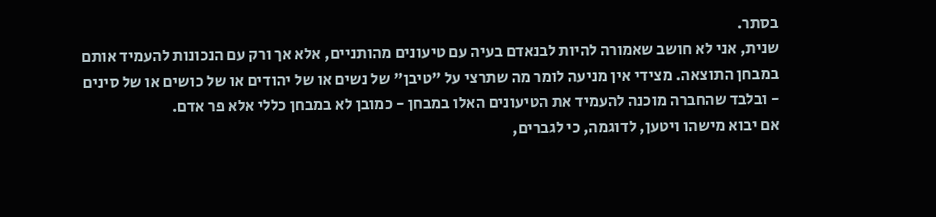בסתר.
שנית, אני לא חושב שאמורה להיות לבנאדם בעיה עם טיעונים מהותניים, אלא אך ורק עם הנכונות להעמיד אותם במבחן התוצאה. מצידי אין מניעה לומר מה שתרצי על "טיבן" של נשים או של יהודים או של כושים או של סינים - ובלבד שהחברה מוכנה להעמיד את הטיעונים האלו במבחן - כמובן לא במבחן כללי אלא פר אדם.
אם יבוא מישהו ויטען, לדוגמה, כי לגברים,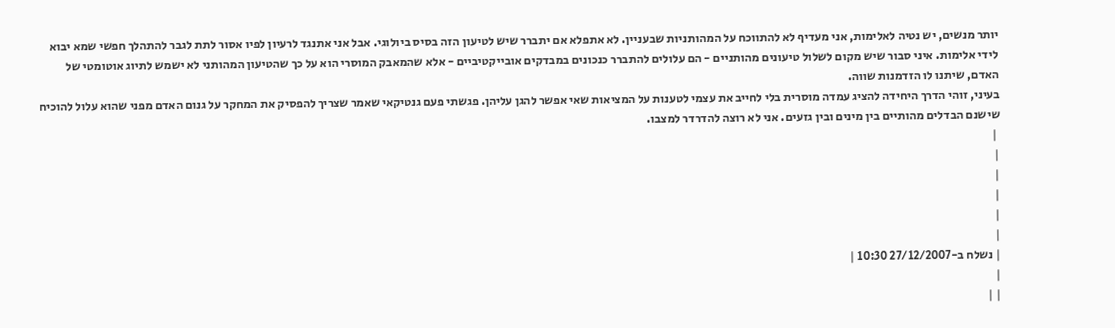יותר מנשים, יש נטיה לאלימות, אני מעדיף לא להתווכח על המהותניות שבעניין. לא אתפלא אם יתברר שיש לטיעון הזה בסיס ביולוגי. אבל אני אתנגד לרעיון לפיו אסור לתת לגבר להתהלך חפשי שמא יבוא לידי אלימות. איני סבור שיש מקום לשלול טיעונים מהותניים - הם עלולים להתברר כנכונים במבדקים אובייקטיביים - אלא שהמאבק המוסרי הוא על כך שהטיעון המהותני לא ישמש לתיוג אוטומטי של האדם, שיתנו לו הזדמנות שווה.
בעיני, זוהי הדרך היחידה להציג עמדה מוסרית בלי לחייב את עצמי לטענות על המציאות שאי אפשר להגן עליהן. פגשתי פעם גנטיקאי שאמר שצריך להפסיק את המחקר על גנום האדם מפני שהוא עלול להוכיח שישנם הבדלים מהותיים בין מינים ובין גזעים. אני לא רוצה להדרדר למצבו.
 |
|
|
|
|
|
| נשלח ב-27/12/2007 10:30 |
|
| |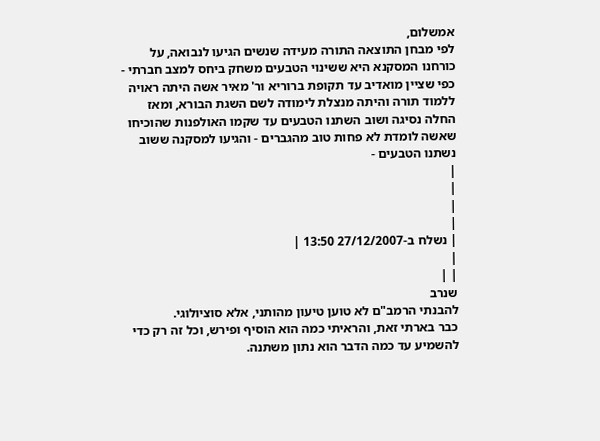אמשלום,
לפי מבחן התוצאה התורה מעידה שנשים הגיעו לנבואה, על כורחנו המסקנא היא ששינוי הטבעים משחק ביחס למצב חברתי - כפי שציין מואדיב עד תקופת ברוריא ור' מאיר אשה היתה ראויה ללמוד תורה והיתה מנצלת לימודה לשם השגת הבורא, ומאז החלה נסיגה ושוב השתנו הטבעים עד שקמו האולפנות שהוכיחו שאשה לומדת לא פחות טוב מהגברים - והגיעו למסקנה ששוב נשתנו הטבעים -
|
|
|
|
| נשלח ב-27/12/2007 13:50 |
|
| |
שנרב
להבנתי הרמב"ם לא טוען טיעון מהותני, אלא סוציולוגי.
כבר בארתי זאת, והראיתי כמה הוא הוסיף ופירש, וכל זה רק כדי להשמיע עד כמה הדבר הוא נתון משתנה.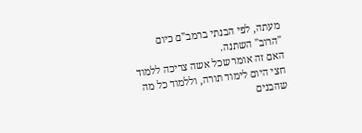מעתה, לפי הבנתי ברמב"ם כיום "הרוב" השתנה.
האם זה אומר שכל אשה צריכה ללמוד חצי היום לימוד תורה, וללמוד כל מה שהבנים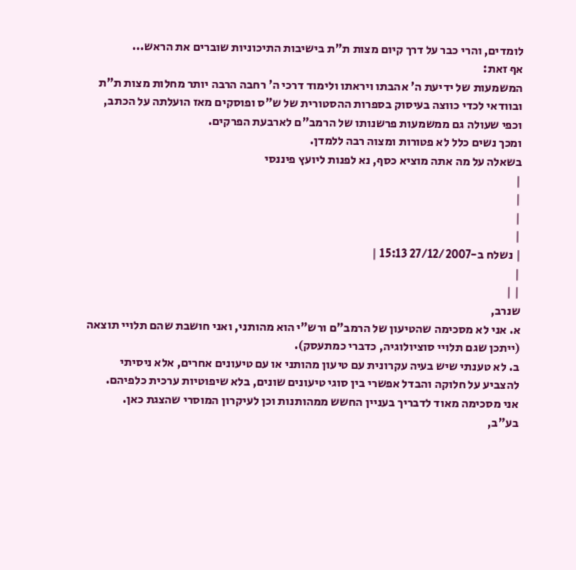לומדים, והרי כבר על דרך קיום מצות ת"ת בישיבות התיכוניות שוברים את הראש...
אף זאת:
המשמעות של ידיעת ה' אהבתו ויראתו ולימוד דרכי ה' רחבה הרבה יותר מחלות מצות ת"ת ובוודאי לכדי כווצה בעיסוק בספרות ההסטורית של ש"ס ופוסקים מאז הועלתה על הכתב, וכפי שעולה גם ממשמעות פרשנותו של הרמב"ם לארבעת הפרקים.
ומכך נשים כלל לא פטורות ומצוה רבה ללמדן.
בשאלה על מה אתה מוציא כסף, נא לפנות ליועץ פיננסי
|
|
|
|
| נשלח ב-27/12/2007 15:13 |
|
| |
שנרב,
א. אני לא מסכימה שהטיעון של הרמב"ם ורש"י הוא מהותני, ואני חושבת שהם תלויי תוצאה (ייתכן שגם תלויי סוציולוגיה, כדברי כמתעסק).
ב. לא טענתי שיש בעיה עקרונית עם טיעון מהותני או עם טיעונים אחרים, אלא ניסיתי להצביע על חלוקה והבדל אפשרי בין סוגי טיעונים שונים, בלא שיפוטיות ערכית כלפיהם.
אני מסכימה מאוד לדבריך בעניין החשש ממהותנות וכן לעיקרון המוסרי שהצגת כאן.
בע"ב,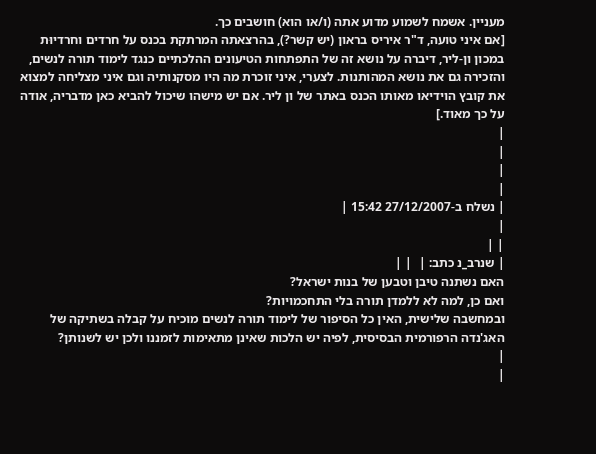מעניין. אשמח לשמוע מדוע אתה (ו/או הוא) חושבים כך.
[אם איני טועה, ד"ר איריס בראון (יש קשר?), בהרצאתה המרתקת בכנס על חרדים וחרדיוּת במכון ון-ליר, דיברה על נושא זה של התפתחות הטיעונים ההלכתיים כנגד לימוד תורה לנשים, והזכירה גם את נושא המהותנות. לצערי, איני זוכרת מה היו מסקנותיה וגם איני מצליחה למצוא את קובץ הוידיאו מאותו הכנס באתר של ון ליר. אם יש מישהו שיכול להביא כאן מדבריה, אודה על כך מאוד.]
|
|
|
|
| נשלח ב-27/12/2007 15:42 |
|
| |
| שנרב_נ כתב: |  | |
האם נשתנה טיבן וטבען של בנות ישראל?
ואם כן, למה לא ללמדן תורה בלי התחכמויות?
ובמחשבה שלישית, האין כל הסיפור של לימוד תורה לנשים מוכיח על קבלה בשתיקה של האג'נדה הרפורמית הבסיסית, לפיה יש הלכות שאינן מתאימות לזמננו ולכן יש לשנותן?
|
|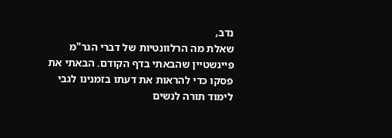נדב,
שאלת מה הרלוונטיות של דברי הגר"מ פיינשטיין שהבאתי בדף הקודם. הבאתי את פסקו כדי להראות את דעתו בזמנינו לגבי לימוד תורה לנשים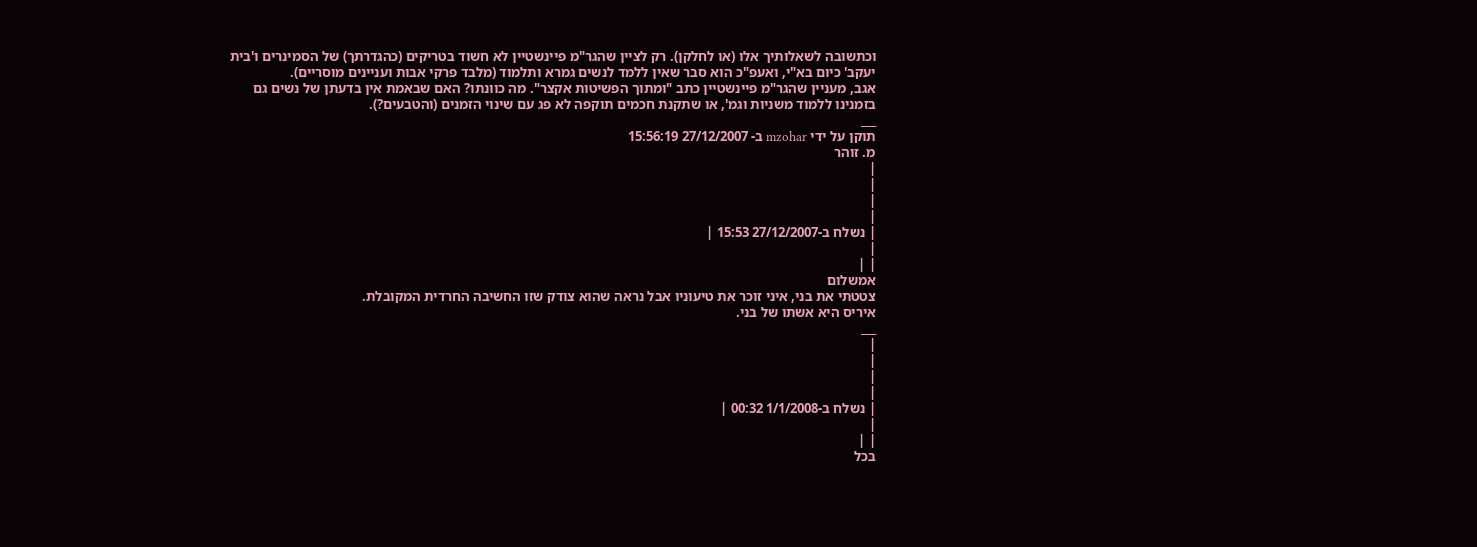וכתשובה לשאלותיך אלו (או לחלקן). רק לציין שהגר"מ פיינשטיין לא חשוד בטריקים (כהגדרתך) של הסמינרים ו'בית יעקב' כיום בא"י, ואעפ"כ הוא סבר שאין ללמד לנשים גמרא ותלמוד (מלבד פרקי אבות ועניינים מוסריים).
אגב, מעניין שהגר"מ פיינשטיין כתב "ומתוך הפשיטות אקצר". מה כוונתו? האם שבאמת אין בדעתן של נשים גם בזמנינו ללמוד משניות וגמ', או שתקנת חכמים תוקפה לא פג עם שינוי הזמנים (והטבעים?).
___
תוקן על ידי mzohar ב- 27/12/2007 15:56:19
מ. זוהר
|
|
|
|
| נשלח ב-27/12/2007 15:53 |
|
| |
אמשלום
צטטתי את בני, איני זוכר את טיעוניו אבל נראה שהוא צודק שזו החשיבה החרדית המקובלת.
איריס היא אשתו של בני.
___
|
|
|
|
| נשלח ב-1/1/2008 00:32 |
|
| |
בכל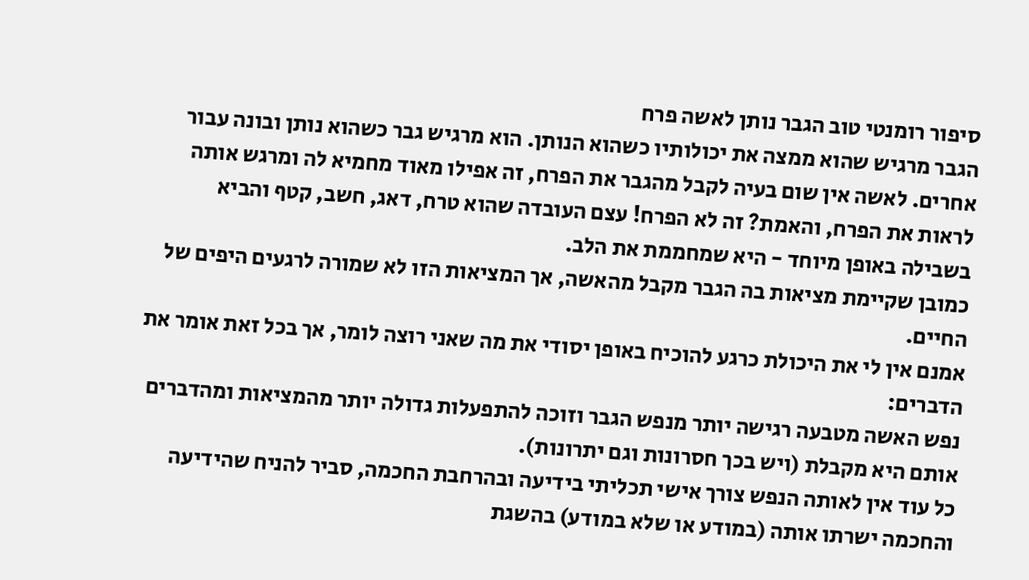סיפור רומנטי טוב הגבר נותן לאשה פרח
הגבר מרגיש שהוא ממצה את יכולותיו כשהוא הנותן. הוא מרגיש גבר כשהוא נותן ובונה עבור אחרים. לאשה אין שום בעיה לקבל מהגבר את הפרח, זה אפילו מאוד מחמיא לה ומרגש אותה לראות את הפרח, והאמת? זה לא הפרח! עצם העובדה שהוא טרח, דאג, חשב, קטף והביא בשבילה באופן מיוחד - היא שמחממת את הלב.
כמובן שקיימת מציאות בה הגבר מקבל מהאשה, אך המציאות הזו לא שמורה לרגעים היפים של החיים.
אמנם אין לי את היכולת כרגע להוכיח באופן יסודי את מה שאני רוצה לומר, אך בכל זאת אומר את הדברים:
נפש האשה מטבעה רגישה יותר מנפש הגבר וזוכה להתפעלות גדולה יותר מהמציאות ומהדברים אותם היא מקבלת (ויש בכך חסרונות וגם יתרונות).
כל עוד אין לאותה הנפש צורך אישי תכליתי בידיעה ובהרחבת החכמה, סביר להניח שהידיעה והחכמה ישרתו אותה (במודע או שלא במודע) בהשגת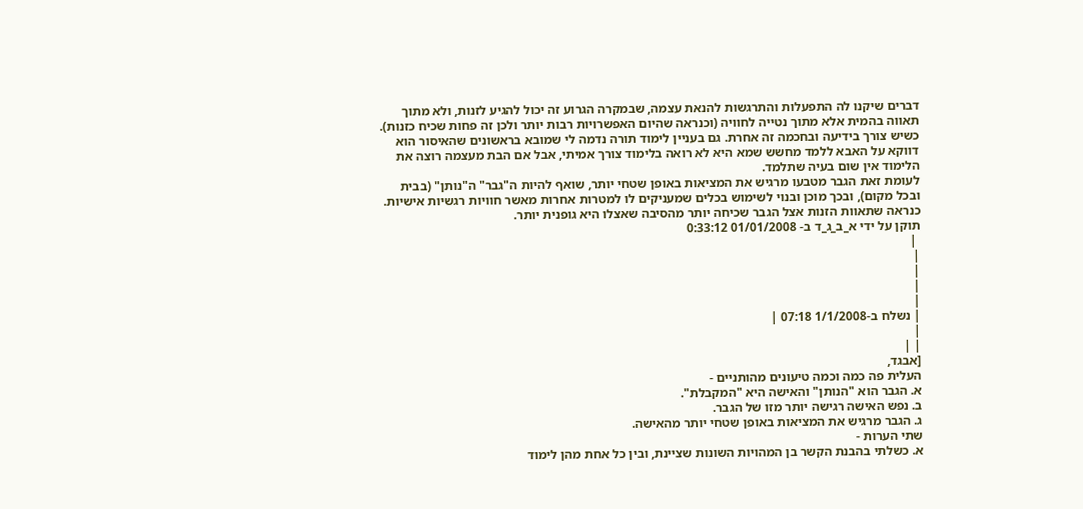דברים שיקנו לה התפעלות והתרגשות להנאת עצמה, שבמקרה הגרוע זה יכול להגיע לזנות, ולא מתוך תאווה בהמית אלא מתוך נטייה לחוויה (וכנראה שהיום האפשרויות רבות יותר ולכן זה פחות שכיח כזנות).
כשיש צורך בידיעה ובחכמה זה אחרת. גם בעניין לימוד תורה נדמה לי שמובא בראשונים שהאיסור הוא דווקא על האבא ללמד מחשש שמא היא לא רואה בלימוד צורך אמיתי, אבל אם הבת מעצמה רוצה את הלימוד אין שום בעיה שתלמד.
לעומת זאת הגבר מטבעו מרגיש את המציאות באופן שטחי יותר, שואף להיות ה"גבר" ה"נותן" (בבית ובכל מקום), ובכך מוכן ובנוי לשימוש בכלים שמעניקים לו למטרות אחרות מאשר חוויות רגשיות אישיות.
כנראה שתאוות הזנות אצל הגבר שכיחה יותר מהסיבה שאצלו היא גופנית יותר.
תוקן על ידי א_ב_ג_ד ב- 01/01/2008 0:33:12
 |
|
|
|
|
| נשלח ב-1/1/2008 07:18 |
|
| |
[אבגד,
העלית פה כמה וכמה טיעונים מהותניים -
א. הגבר הוא "הנותן" והאישה היא "המקבלת".
ב. נפש האישה רגישה יותר מזו של הגבר.
ג. הגבר מרגיש את המציאות באופן שטחי יותר מהאישה.
שתי הערות -
א. כשלתי בהבנת הקשר בן המהויות השונות שציינת, ובין כל אחת מהן לימוד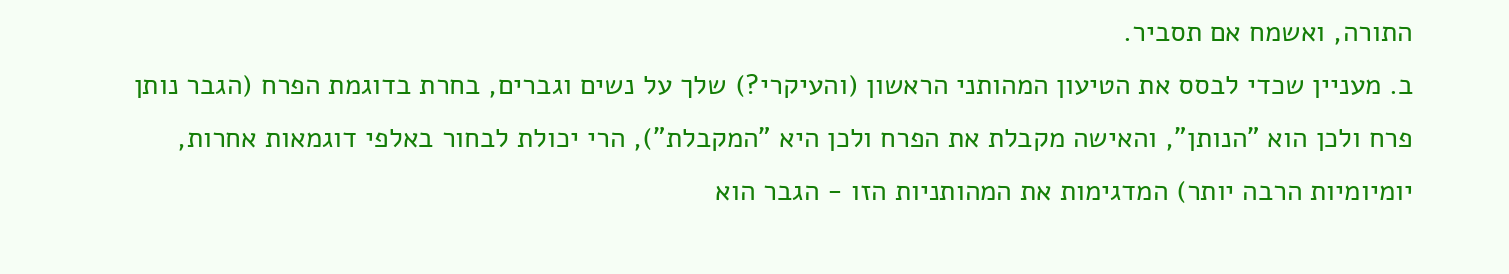התורה, ואשמח אם תסביר.
ב. מעניין שכדי לבסס את הטיעון המהותני הראשון (והעיקרי?) שלך על נשים וגברים, בחרת בדוגמת הפרח (הגבר נותן פרח ולכן הוא "הנותן", והאישה מקבלת את הפרח ולכן היא "המקבלת"), הרי יכולת לבחור באלפי דוגמאות אחרות, יומיומיות הרבה יותר) המדגימות את המהותניות הזו - הגבר הוא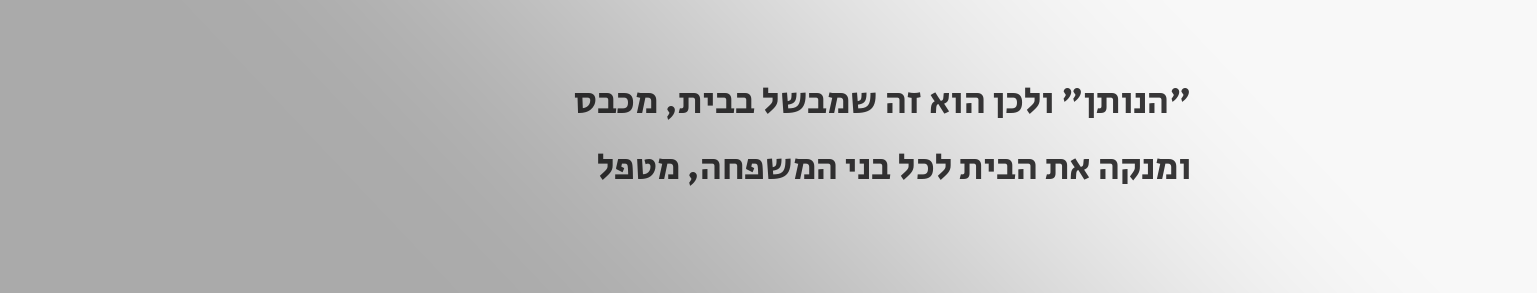"הנותן" ולכן הוא זה שמבשל בבית, מכבס ומנקה את הבית לכל בני המשפחה, מטפל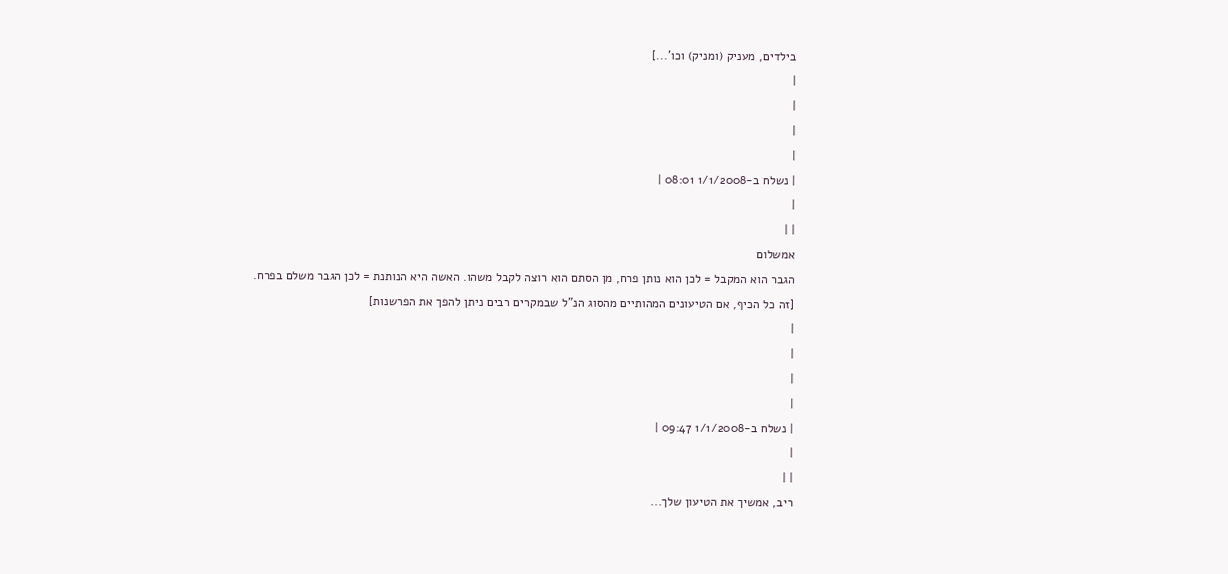בילדים, מעניק (ומניק) וכו'...]
|
|
|
|
| נשלח ב-1/1/2008 08:01 |
|
| |
אמשלום
הגבר הוא המקבל = לכן הוא נותן פרח, מן הסתם הוא רוצה לקבל משהו. האשה היא הנותנת = לכן הגבר משלם בפרח.
[זה כל הכיף, אם הטיעונים המהותיים מהסוג הנ"ל שבמקרים רבים ניתן להפך את הפרשנות]
|
|
|
|
| נשלח ב-1/1/2008 09:47 |
|
| |
ריב, אמשיך את הטיעון שלך...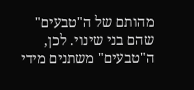מהותם של ה"טבעים" שהם בני שינוי. לכן, ה"טבעים" משתנים מידי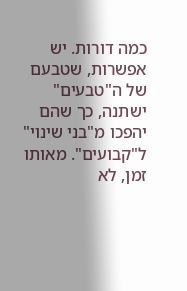כמה דורות. יש אפשרות, שטבעם של ה"טבעים" ישתנה, כך שהם יהפכו מ"בני שינוי" ל"קבועים". מאותו זמן, לא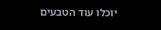יוכלו עוד הטבעים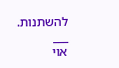להשתנות.
___
אוי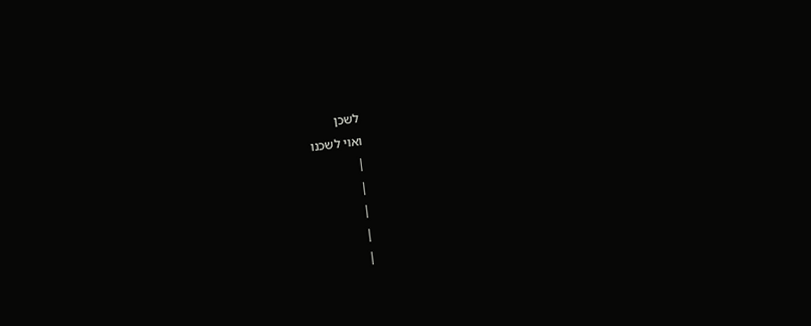לשכן
ואוי לשכנו
|
|
|
|
|